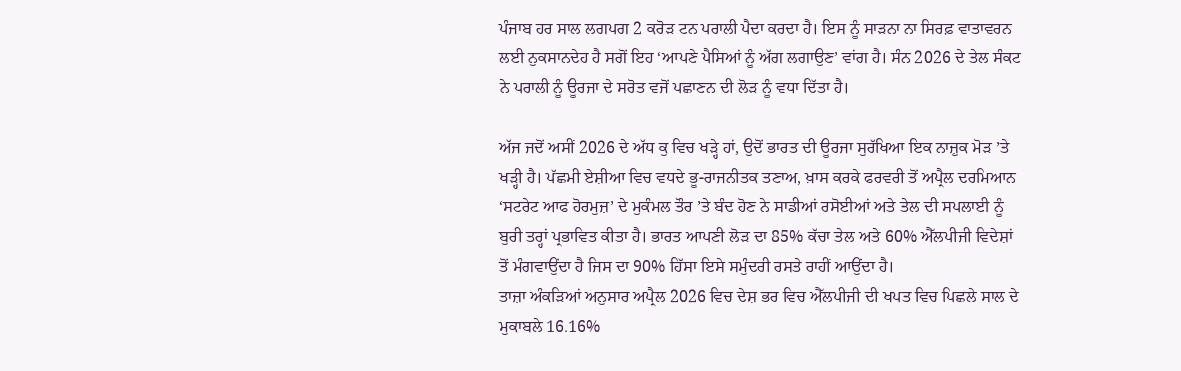ਪੰਜਾਬ ਹਰ ਸਾਲ ਲਗਪਗ 2 ਕਰੋੜ ਟਨ ਪਰਾਲੀ ਪੈਦਾ ਕਰਦਾ ਹੈ। ਇਸ ਨੂੰ ਸਾੜਨਾ ਨਾ ਸਿਰਫ਼ ਵਾਤਾਵਰਨ ਲਈ ਨੁਕਸਾਨਦੇਹ ਹੈ ਸਗੋਂ ਇਹ ‘ਆਪਣੇ ਪੈਸਿਆਂ ਨੂੰ ਅੱਗ ਲਗਾਉਣ’ ਵਾਂਗ ਹੈ। ਸੰਨ 2026 ਦੇ ਤੇਲ ਸੰਕਟ ਨੇ ਪਰਾਲੀ ਨੂੰ ਊਰਜਾ ਦੇ ਸਰੋਤ ਵਜੋਂ ਪਛਾਣਨ ਦੀ ਲੋੜ ਨੂੰ ਵਧਾ ਦਿੱਤਾ ਹੈ।

ਅੱਜ ਜਦੋਂ ਅਸੀਂ 2026 ਦੇ ਅੱਧ ਕੁ ਵਿਚ ਖੜ੍ਹੇ ਹਾਂ, ਉਦੋਂ ਭਾਰਤ ਦੀ ਊਰਜਾ ਸੁਰੱਖਿਆ ਇਕ ਨਾਜ਼ੁਕ ਮੋੜ ’ਤੇ ਖੜ੍ਹੀ ਹੈ। ਪੱਛਮੀ ਏਸ਼ੀਆ ਵਿਚ ਵਧਦੇ ਭੂ-ਰਾਜਨੀਤਕ ਤਣਾਅ, ਖ਼ਾਸ ਕਰਕੇ ਫਰਵਰੀ ਤੋਂ ਅਪ੍ਰੈਲ ਦਰਮਿਆਨ ‘ਸਟਰੇਟ ਆਫ ਹੋਰਮੁਜ਼’ ਦੇ ਮੁਕੰਮਲ ਤੌਰ ’ਤੇ ਬੰਦ ਹੋਣ ਨੇ ਸਾਡੀਆਂ ਰਸੋਈਆਂ ਅਤੇ ਤੇਲ ਦੀ ਸਪਲਾਈ ਨੂੰ ਬੁਰੀ ਤਰ੍ਹਾਂ ਪ੍ਰਭਾਵਿਤ ਕੀਤਾ ਹੈ। ਭਾਰਤ ਆਪਣੀ ਲੋੜ ਦਾ 85% ਕੱਚਾ ਤੇਲ ਅਤੇ 60% ਐੱਲਪੀਜੀ ਵਿਦੇਸ਼ਾਂ ਤੋਂ ਮੰਗਵਾਉਂਦਾ ਹੈ ਜਿਸ ਦਾ 90% ਹਿੱਸਾ ਇਸੇ ਸਮੁੰਦਰੀ ਰਸਤੇ ਰਾਹੀਂ ਆਉਂਦਾ ਹੈ।
ਤਾਜ਼ਾ ਅੰਕੜਿਆਂ ਅਨੁਸਾਰ ਅਪ੍ਰੈਲ 2026 ਵਿਚ ਦੇਸ਼ ਭਰ ਵਿਚ ਐੱਲਪੀਜੀ ਦੀ ਖਪਤ ਵਿਚ ਪਿਛਲੇ ਸਾਲ ਦੇ ਮੁਕਾਬਲੇ 16.16%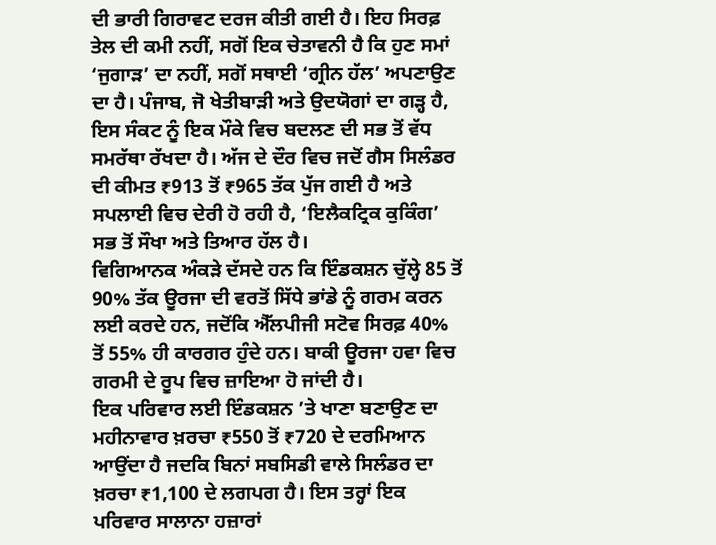ਦੀ ਭਾਰੀ ਗਿਰਾਵਟ ਦਰਜ ਕੀਤੀ ਗਈ ਹੈ। ਇਹ ਸਿਰਫ਼ ਤੇਲ ਦੀ ਕਮੀ ਨਹੀਂ, ਸਗੋਂ ਇਕ ਚੇਤਾਵਨੀ ਹੈ ਕਿ ਹੁਣ ਸਮਾਂ ‘ਜੁਗਾੜ’ ਦਾ ਨਹੀਂ, ਸਗੋਂ ਸਥਾਈ ‘ਗ੍ਰੀਨ ਹੱਲ’ ਅਪਣਾਉਣ ਦਾ ਹੈ। ਪੰਜਾਬ, ਜੋ ਖੇਤੀਬਾੜੀ ਅਤੇ ਉਦਯੋਗਾਂ ਦਾ ਗੜ੍ਹ ਹੈ, ਇਸ ਸੰਕਟ ਨੂੰ ਇਕ ਮੌਕੇ ਵਿਚ ਬਦਲਣ ਦੀ ਸਭ ਤੋਂ ਵੱਧ ਸਮਰੱਥਾ ਰੱਖਦਾ ਹੈ। ਅੱਜ ਦੇ ਦੌਰ ਵਿਚ ਜਦੋਂ ਗੈਸ ਸਿਲੰਡਰ ਦੀ ਕੀਮਤ ₹913 ਤੋਂ ₹965 ਤੱਕ ਪੁੱਜ ਗਈ ਹੈ ਅਤੇ ਸਪਲਾਈ ਵਿਚ ਦੇਰੀ ਹੋ ਰਹੀ ਹੈ, ‘ਇਲੈਕਟ੍ਰਿਕ ਕੁਕਿੰਗ’ ਸਭ ਤੋਂ ਸੌਖਾ ਅਤੇ ਤਿਆਰ ਹੱਲ ਹੈ।
ਵਿਗਿਆਨਕ ਅੰਕੜੇ ਦੱਸਦੇ ਹਨ ਕਿ ਇੰਡਕਸ਼ਨ ਚੁੱਲ੍ਹੇ 85 ਤੋਂ 90% ਤੱਕ ਊਰਜਾ ਦੀ ਵਰਤੋਂ ਸਿੱਧੇ ਭਾਂਡੇ ਨੂੰ ਗਰਮ ਕਰਨ ਲਈ ਕਰਦੇ ਹਨ, ਜਦੋਂਕਿ ਐੱਲਪੀਜੀ ਸਟੋਵ ਸਿਰਫ਼ 40% ਤੋਂ 55% ਹੀ ਕਾਰਗਰ ਹੁੰਦੇ ਹਨ। ਬਾਕੀ ਊਰਜਾ ਹਵਾ ਵਿਚ ਗਰਮੀ ਦੇ ਰੂਪ ਵਿਚ ਜ਼ਾਇਆ ਹੋ ਜਾਂਦੀ ਹੈ।
ਇਕ ਪਰਿਵਾਰ ਲਈ ਇੰਡਕਸ਼ਨ ’ਤੇ ਖਾਣਾ ਬਣਾਉਣ ਦਾ ਮਹੀਨਾਵਾਰ ਖ਼ਰਚਾ ₹550 ਤੋਂ ₹720 ਦੇ ਦਰਮਿਆਨ ਆਉਂਦਾ ਹੈ ਜਦਕਿ ਬਿਨਾਂ ਸਬਸਿਡੀ ਵਾਲੇ ਸਿਲੰਡਰ ਦਾ ਖ਼ਰਚਾ ₹1,100 ਦੇ ਲਗਪਗ ਹੈ। ਇਸ ਤਰ੍ਹਾਂ ਇਕ ਪਰਿਵਾਰ ਸਾਲਾਨਾ ਹਜ਼ਾਰਾਂ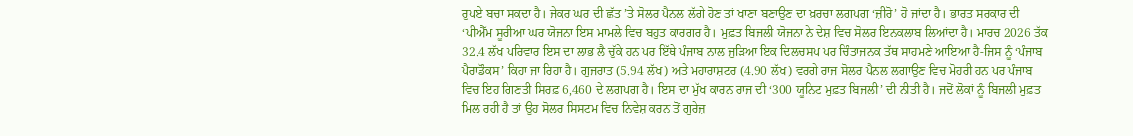ਰੁਪਏ ਬਚਾ ਸਕਦਾ ਹੈ। ਜੇਕਰ ਘਰ ਦੀ ਛੱਤ ’ਤੇ ਸੋਲਰ ਪੈਨਲ ਲੱਗੇ ਹੋਣ ਤਾਂ ਖਾਣਾ ਬਣਾਉਣ ਦਾ ਖ਼ਰਚਾ ਲਗਪਗ ‘ਜ਼ੀਰੋ’ ਹੋ ਜਾਂਦਾ ਹੈ। ਭਾਰਤ ਸਰਕਾਰ ਦੀ ‘ਪੀਐੱਮ ਸੂਰੀਆ ਘਰ ਯੋਜਨਾ ਇਸ ਮਾਮਲੇ ਵਿਚ ਬਹੁਤ ਕਾਰਗਰ ਹੈ। ਮੁਫ਼ਤ ਬਿਜਲੀ ਯੋਜਨਾ ਨੇ ਦੇਸ਼ ਵਿਚ ਸੋਲਰ ਇਨਕਲਾਬ ਲਿਆਂਦਾ ਹੈ। ਮਾਰਚ 2026 ਤੱਕ 32.4 ਲੱਖ ਪਰਿਵਾਰ ਇਸ ਦਾ ਲਾਭ ਲੈ ਚੁੱਕੇ ਹਨ ਪਰ ਇੱਥੇ ਪੰਜਾਬ ਨਾਲ ਜੁੜਿਆ ਇਕ ਦਿਲਚਸਪ ਪਰ ਚਿੰਤਾਜਨਕ ਤੱਥ ਸਾਹਮਣੇ ਆਇਆ ਹੈ-ਜਿਸ ਨੂੰ ‘ਪੰਜਾਬ ਪੈਰਾਡੌਕਸ’ ਕਿਹਾ ਜਾ ਰਿਹਾ ਹੈ। ਗੁਜਰਾਤ (5.94 ਲੱਖ) ਅਤੇ ਮਹਾਰਾਸ਼ਟਰ (4.90 ਲੱਖ) ਵਰਗੇ ਰਾਜ ਸੋਲਰ ਪੈਨਲ ਲਗਾਉਣ ਵਿਚ ਮੋਹਰੀ ਹਨ ਪਰ ਪੰਜਾਬ ਵਿਚ ਇਹ ਗਿਣਤੀ ਸਿਰਫ਼ 6,460 ਦੇ ਲਗਪਗ ਹੈ। ਇਸ ਦਾ ਮੁੱਖ ਕਾਰਨ ਰਾਜ ਦੀ ‘300 ਯੂਨਿਟ ਮੁਫ਼ਤ ਬਿਜਲੀ’ ਦੀ ਨੀਤੀ ਹੈ। ਜਦੋਂ ਲੋਕਾਂ ਨੂੰ ਬਿਜਲੀ ਮੁਫ਼ਤ ਮਿਲ ਰਹੀ ਹੈ ਤਾਂ ਉਹ ਸੋਲਰ ਸਿਸਟਮ ਵਿਚ ਨਿਵੇਸ਼ ਕਰਨ ਤੋਂ ਗੁਰੇਜ਼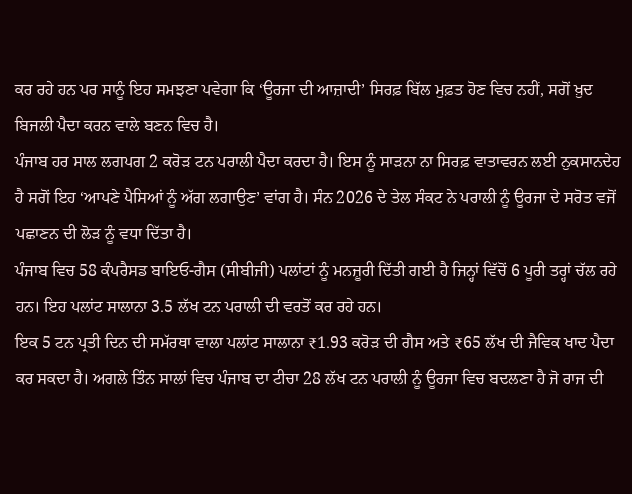ਕਰ ਰਹੇ ਹਨ ਪਰ ਸਾਨੂੰ ਇਹ ਸਮਝਣਾ ਪਵੇਗਾ ਕਿ ‘ਊਰਜਾ ਦੀ ਆਜ਼ਾਦੀ’ ਸਿਰਫ਼ ਬਿੱਲ ਮੁਫ਼ਤ ਹੋਣ ਵਿਚ ਨਹੀਂ, ਸਗੋਂ ਖ਼ੁਦ ਬਿਜਲੀ ਪੈਦਾ ਕਰਨ ਵਾਲੇ ਬਣਨ ਵਿਚ ਹੈ।
ਪੰਜਾਬ ਹਰ ਸਾਲ ਲਗਪਗ 2 ਕਰੋੜ ਟਨ ਪਰਾਲੀ ਪੈਦਾ ਕਰਦਾ ਹੈ। ਇਸ ਨੂੰ ਸਾੜਨਾ ਨਾ ਸਿਰਫ਼ ਵਾਤਾਵਰਨ ਲਈ ਨੁਕਸਾਨਦੇਹ ਹੈ ਸਗੋਂ ਇਹ ‘ਆਪਣੇ ਪੈਸਿਆਂ ਨੂੰ ਅੱਗ ਲਗਾਉਣ’ ਵਾਂਗ ਹੈ। ਸੰਨ 2026 ਦੇ ਤੇਲ ਸੰਕਟ ਨੇ ਪਰਾਲੀ ਨੂੰ ਊਰਜਾ ਦੇ ਸਰੋਤ ਵਜੋਂ ਪਛਾਣਨ ਦੀ ਲੋੜ ਨੂੰ ਵਧਾ ਦਿੱਤਾ ਹੈ।
ਪੰਜਾਬ ਵਿਚ 58 ਕੰਪਰੈਸਡ ਬਾਇਓ-ਗੈਸ (ਸੀਬੀਜੀ) ਪਲਾਂਟਾਂ ਨੂੰ ਮਨਜ਼ੂਰੀ ਦਿੱਤੀ ਗਈ ਹੈ ਜਿਨ੍ਹਾਂ ਵਿੱਚੋਂ 6 ਪੂਰੀ ਤਰ੍ਹਾਂ ਚੱਲ ਰਹੇ ਹਨ। ਇਹ ਪਲਾਂਟ ਸਾਲਾਨਾ 3.5 ਲੱਖ ਟਨ ਪਰਾਲੀ ਦੀ ਵਰਤੋਂ ਕਰ ਰਹੇ ਹਨ।
ਇਕ 5 ਟਨ ਪ੍ਰਤੀ ਦਿਨ ਦੀ ਸਮੱਰਥਾ ਵਾਲਾ ਪਲਾਂਟ ਸਾਲਾਨਾ ₹1.93 ਕਰੋੜ ਦੀ ਗੈਸ ਅਤੇ ₹65 ਲੱਖ ਦੀ ਜੈਵਿਕ ਖਾਦ ਪੈਦਾ ਕਰ ਸਕਦਾ ਹੈ। ਅਗਲੇ ਤਿੰਨ ਸਾਲਾਂ ਵਿਚ ਪੰਜਾਬ ਦਾ ਟੀਚਾ 28 ਲੱਖ ਟਨ ਪਰਾਲੀ ਨੂੰ ਊਰਜਾ ਵਿਚ ਬਦਲਣਾ ਹੈ ਜੋ ਰਾਜ ਦੀ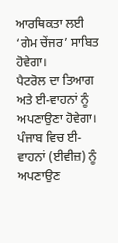ਆਰਥਿਕਤਾ ਲਈ ‘ਗੇਮ ਚੇਂਜਰ’ ਸਾਬਿਤ ਹੋਵੇਗਾ।
ਪੈਟਰੋਲ ਦਾ ਤਿਆਗ ਅਤੇ ਈ-ਵਾਹਨਾਂ ਨੂੰ ਅਪਣਾਉਣਾ ਹੋਵੇਗਾ। ਪੰਜਾਬ ਵਿਚ ਈ-ਵਾਹਨਾਂ (ਈਵੀਜ਼) ਨੂੰ ਅਪਣਾਉਣ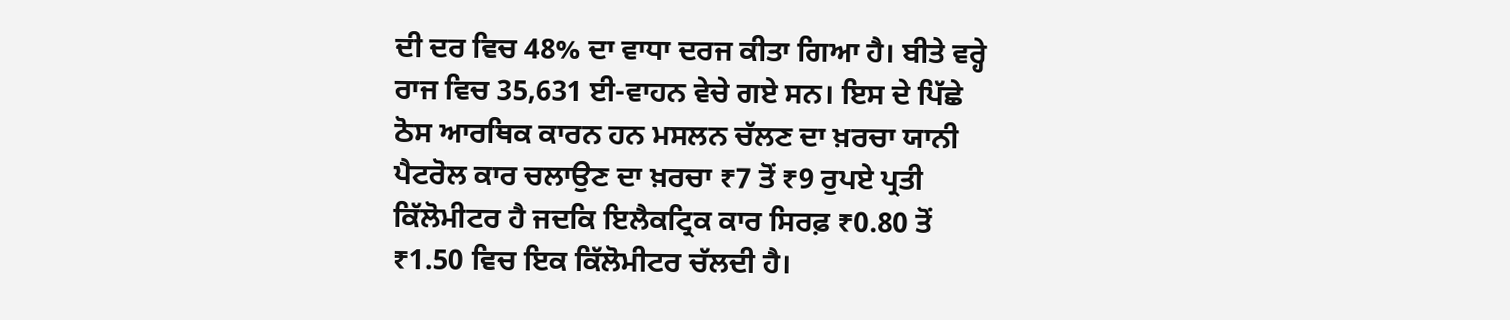ਦੀ ਦਰ ਵਿਚ 48% ਦਾ ਵਾਧਾ ਦਰਜ ਕੀਤਾ ਗਿਆ ਹੈ। ਬੀਤੇ ਵਰ੍ਹੇ ਰਾਜ ਵਿਚ 35,631 ਈ-ਵਾਹਨ ਵੇਚੇ ਗਏ ਸਨ। ਇਸ ਦੇ ਪਿੱਛੇ ਠੋਸ ਆਰਥਿਕ ਕਾਰਨ ਹਨ ਮਸਲਨ ਚੱਲਣ ਦਾ ਖ਼ਰਚਾ ਯਾਨੀ ਪੈਟਰੋਲ ਕਾਰ ਚਲਾਉਣ ਦਾ ਖ਼ਰਚਾ ₹7 ਤੋਂ ₹9 ਰੁਪਏ ਪ੍ਰਤੀ ਕਿੱਲੋਮੀਟਰ ਹੈ ਜਦਕਿ ਇਲੈਕਟ੍ਰਿਕ ਕਾਰ ਸਿਰਫ਼ ₹0.80 ਤੋਂ ₹1.50 ਵਿਚ ਇਕ ਕਿੱਲੋਮੀਟਰ ਚੱਲਦੀ ਹੈ।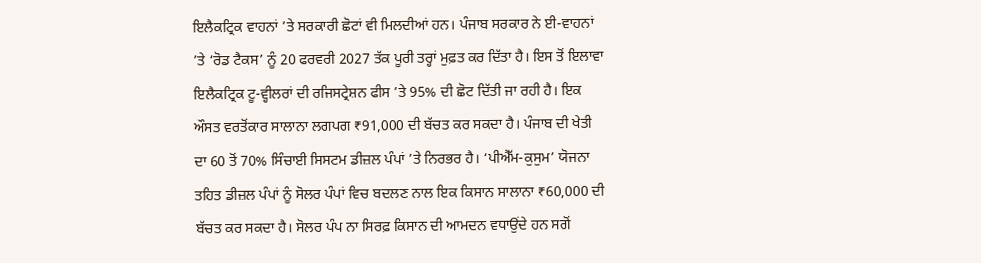ਇਲੈਕਟ੍ਰਿਕ ਵਾਹਨਾਂ ’ਤੇ ਸਰਕਾਰੀ ਛੋਟਾਂ ਵੀ ਮਿਲਦੀਆਂ ਹਨ। ਪੰਜਾਬ ਸਰਕਾਰ ਨੇ ਈ-ਵਾਹਨਾਂ ’ਤੇ ‘ਰੋਡ ਟੈਕਸ’ ਨੂੰ 20 ਫਰਵਰੀ 2027 ਤੱਕ ਪੂਰੀ ਤਰ੍ਹਾਂ ਮੁਫ਼ਤ ਕਰ ਦਿੱਤਾ ਹੈ। ਇਸ ਤੋਂ ਇਲਾਵਾ ਇਲੈਕਟ੍ਰਿਕ ਟੂ-ਵ੍ਹੀਲਰਾਂ ਦੀ ਰਜਿਸਟ੍ਰੇਸ਼ਨ ਫੀਸ ’ਤੇ 95% ਦੀ ਛੋਟ ਦਿੱਤੀ ਜਾ ਰਹੀ ਹੈ। ਇਕ ਔਸਤ ਵਰਤੋਂਕਾਰ ਸਾਲਾਨਾ ਲਗਪਗ ₹91,000 ਦੀ ਬੱਚਤ ਕਰ ਸਕਦਾ ਹੈ। ਪੰਜਾਬ ਦੀ ਖੇਤੀ ਦਾ 60 ਤੋਂ 70% ਸਿੰਚਾਈ ਸਿਸਟਮ ਡੀਜ਼ਲ ਪੰਪਾਂ ’ਤੇ ਨਿਰਭਰ ਹੈ। ‘ਪੀਐੱਮ-ਕੁਸੁਮ’ ਯੋਜਨਾ ਤਹਿਤ ਡੀਜ਼ਲ ਪੰਪਾਂ ਨੂੰ ਸੋਲਰ ਪੰਪਾਂ ਵਿਚ ਬਦਲਣ ਨਾਲ ਇਕ ਕਿਸਾਨ ਸਾਲਾਨਾ ₹60,000 ਦੀ ਬੱਚਤ ਕਰ ਸਕਦਾ ਹੈ। ਸੋਲਰ ਪੰਪ ਨਾ ਸਿਰਫ਼ ਕਿਸਾਨ ਦੀ ਆਮਦਨ ਵਧਾਉਂਦੇ ਹਨ ਸਗੋਂ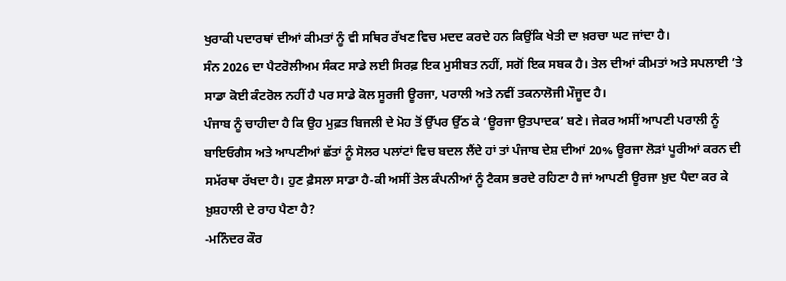ਖੁਰਾਕੀ ਪਦਾਰਥਾਂ ਦੀਆਂ ਕੀਮਤਾਂ ਨੂੰ ਵੀ ਸਥਿਰ ਰੱਖਣ ਵਿਚ ਮਦਦ ਕਰਦੇ ਹਨ ਕਿਉਂਕਿ ਖੇਤੀ ਦਾ ਖ਼ਰਚਾ ਘਟ ਜਾਂਦਾ ਹੈ।
ਸੰਨ 2026 ਦਾ ਪੈਟਰੋਲੀਅਮ ਸੰਕਟ ਸਾਡੇ ਲਈ ਸਿਰਫ਼ ਇਕ ਮੁਸੀਬਤ ਨਹੀਂ, ਸਗੋਂ ਇਕ ਸਬਕ ਹੈ। ਤੇਲ ਦੀਆਂ ਕੀਮਤਾਂ ਅਤੇ ਸਪਲਾਈ ’ਤੇ ਸਾਡਾ ਕੋਈ ਕੰਟਰੋਲ ਨਹੀਂ ਹੈ ਪਰ ਸਾਡੇ ਕੋਲ ਸੂਰਜੀ ਊਰਜਾ, ਪਰਾਲੀ ਅਤੇ ਨਵੀਂ ਤਕਨਾਲੋਜੀ ਮੌਜੂਦ ਹੈ।
ਪੰਜਾਬ ਨੂੰ ਚਾਹੀਦਾ ਹੈ ਕਿ ਉਹ ਮੁਫ਼ਤ ਬਿਜਲੀ ਦੇ ਮੋਹ ਤੋਂ ਉੱਪਰ ਉੱਠ ਕੇ ‘ਊਰਜਾ ਉਤਪਾਦਕ’ ਬਣੇ। ਜੇਕਰ ਅਸੀਂ ਆਪਣੀ ਪਰਾਲੀ ਨੂੰ ਬਾਇਓਗੈਸ ਅਤੇ ਆਪਣੀਆਂ ਛੱਤਾਂ ਨੂੰ ਸੋਲਰ ਪਲਾਂਟਾਂ ਵਿਚ ਬਦਲ ਲੈਂਦੇ ਹਾਂ ਤਾਂ ਪੰਜਾਬ ਦੇਸ਼ ਦੀਆਂ 20% ਊਰਜਾ ਲੋੜਾਂ ਪੂਰੀਆਂ ਕਰਨ ਦੀ ਸਮੱਰਥਾ ਰੱਖਦਾ ਹੈ। ਹੁਣ ਫ਼ੈਸਲਾ ਸਾਡਾ ਹੈ-ਕੀ ਅਸੀਂ ਤੇਲ ਕੰਪਨੀਆਂ ਨੂੰ ਟੈਕਸ ਭਰਦੇ ਰਹਿਣਾ ਹੈ ਜਾਂ ਆਪਣੀ ਊਰਜਾ ਖ਼ੁਦ ਪੈਦਾ ਕਰ ਕੇ ਖ਼ੁਸ਼ਹਾਲੀ ਦੇ ਰਾਹ ਪੈਣਾ ਹੈ?
-ਮਨਿੰਦਰ ਕੌਰ